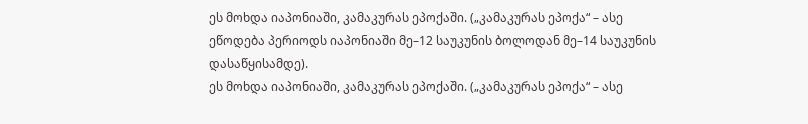ეს მოხდა იაპონიაში, კამაკურას ეპოქაში. („კამაკურას ეპოქა“ – ასე ეწოდება პერიოდს იაპონიაში მე–12 საუკუნის ბოლოდან მე–14 საუკუნის დასაწყისამდე).
ეს მოხდა იაპონიაში, კამაკურას ეპოქაში. („კამაკურას ეპოქა“ – ასე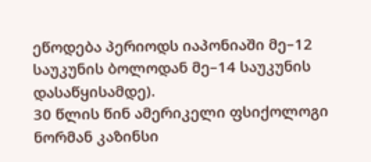ეწოდება პერიოდს იაპონიაში მე–12 საუკუნის ბოლოდან მე–14 საუკუნის დასაწყისამდე).
30 წლის წინ ამერიკელი ფსიქოლოგი ნორმან კაზინსი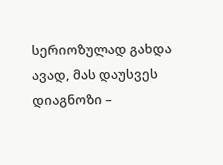სერიოზულად გახდა ავად, მას დაუსვეს დიაგნოზი –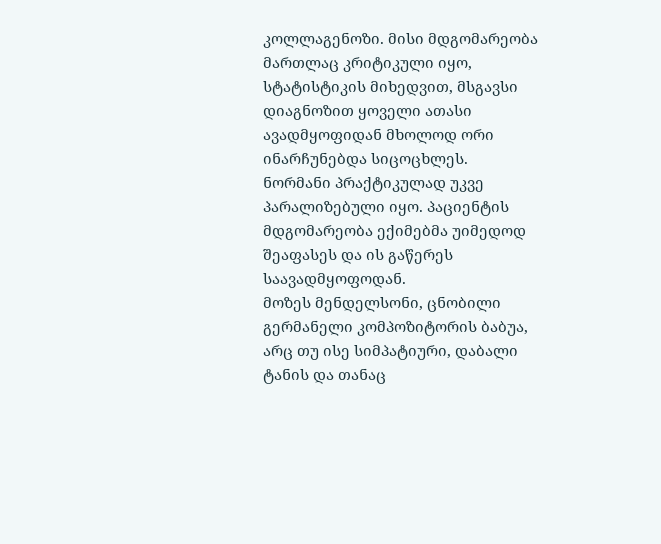კოლლაგენოზი. მისი მდგომარეობა მართლაც კრიტიკული იყო, სტატისტიკის მიხედვით, მსგავსი დიაგნოზით ყოველი ათასი ავადმყოფიდან მხოლოდ ორი ინარჩუნებდა სიცოცხლეს.
ნორმანი პრაქტიკულად უკვე პარალიზებული იყო. პაციენტის მდგომარეობა ექიმებმა უიმედოდ შეაფასეს და ის გაწერეს საავადმყოფოდან.
მოზეს მენდელსონი, ცნობილი გერმანელი კომპოზიტორის ბაბუა, არც თუ ისე სიმპატიური, დაბალი ტანის და თანაც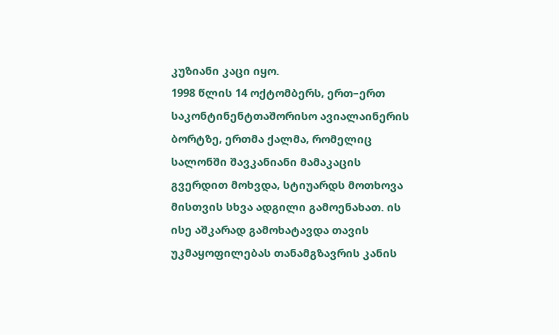კუზიანი კაცი იყო.
1998 წლის 14 ოქტომბერს, ერთ–ერთ საკონტინენტთაშორისო ავიალაინერის ბორტზე, ერთმა ქალმა, რომელიც სალონში შავკანიანი მამაკაცის გვერდით მოხვდა, სტიუარდს მოთხოვა მისთვის სხვა ადგილი გამოენახათ. ის ისე აშკარად გამოხატავდა თავის უკმაყოფილებას თანამგზავრის კანის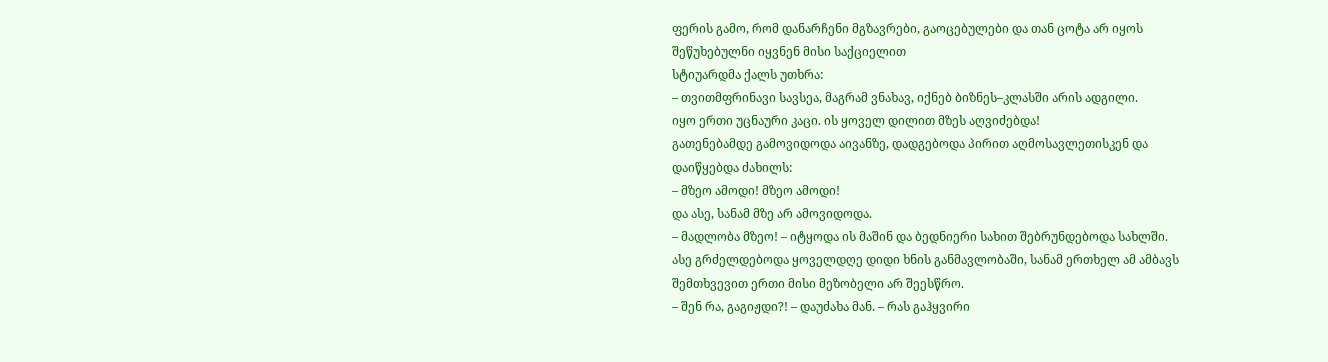ფერის გამო, რომ დანარჩენი მგზავრები, გაოცებულები და თან ცოტა არ იყოს შეწუხებულნი იყვნენ მისი საქციელით
სტიუარდმა ქალს უთხრა:
– თვითმფრინავი სავსეა, მაგრამ ვნახავ, იქნებ ბიზნეს–კლასში არის ადგილი.
იყო ერთი უცნაური კაცი. ის ყოველ დილით მზეს აღვიძებდა!
გათენებამდე გამოვიდოდა აივანზე, დადგებოდა პირით აღმოსავლეთისკენ და დაიწყებდა ძახილს:
– მზეო ამოდი! მზეო ამოდი!
და ასე, სანამ მზე არ ამოვიდოდა.
– მადლობა მზეო! – იტყოდა ის მაშინ და ბედნიერი სახით შებრუნდებოდა სახლში.
ასე გრძელდებოდა ყოველდღე დიდი ხნის განმავლობაში, სანამ ერთხელ ამ ამბავს შემთხვევით ერთი მისი მეზობელი არ შეესწრო.
– შენ რა, გაგიჟდი?! – დაუძახა მან. – რას გაჰყვირი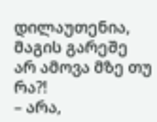დილაუთენია, მაგის გარეშე არ ამოვა მზე თუ რა?!
– არა,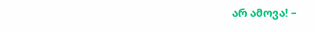არ ამოვა! –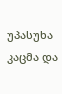უპასუხა კაცმა და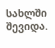სახლში შევიდა.